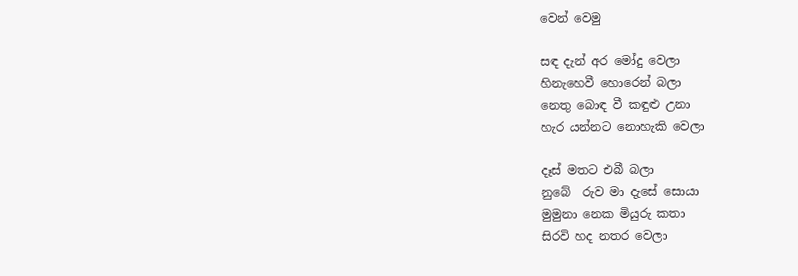වෙන් වෙමු

සඳ දැන් අර මෝදු වෙලා
හිනැහෙවී හොරෙන් බලා
නෙතු බොඳ වී කඳුළු උනා
හැර යන්නට නොහැකි වෙලා

දෑස් මතට එබී බලා
නුබේ  රුව මා දැසේ සොයා
මුමුනා නෙක මියුරු කතා
සිරවි හද නතර වෙලා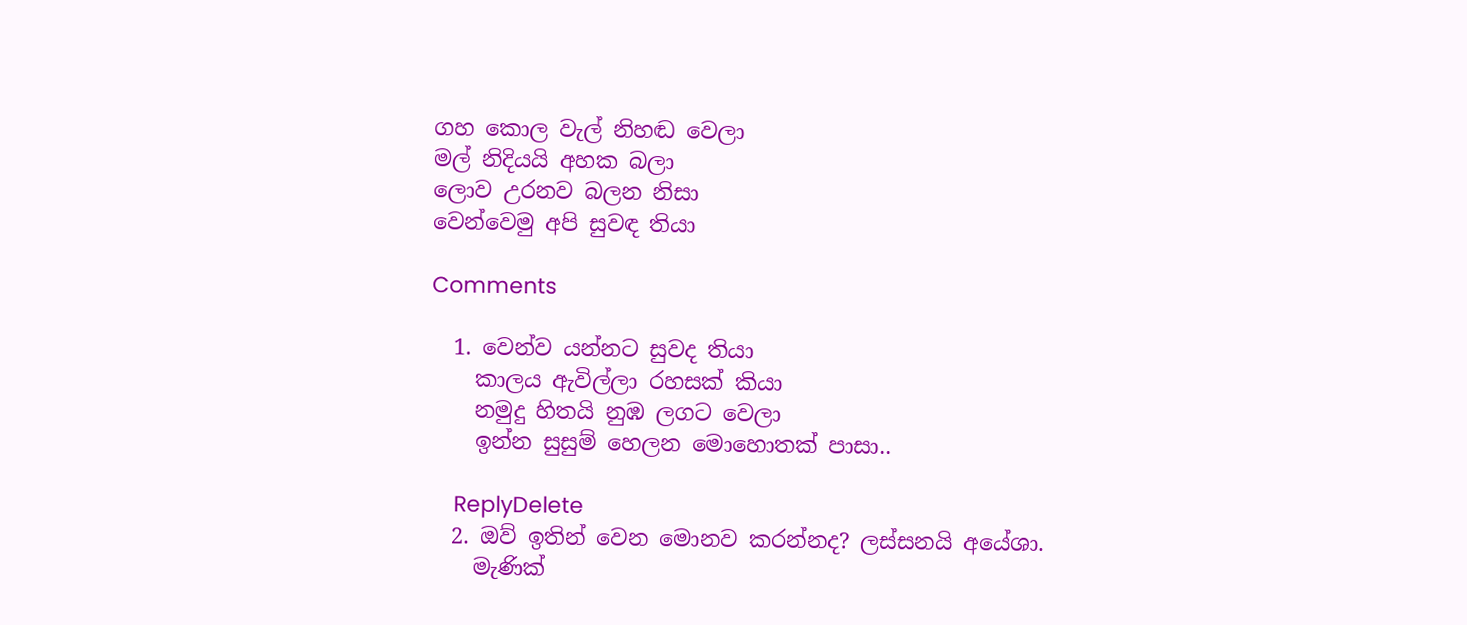ගහ කොල වැල් නිහඬ වෙලා
මල් නිදියයි අහක බලා
ලොව උරනව බලන නිසා
වෙන්වෙමු අපි සුවඳ තියා

Comments

  1. වෙන්ව යන්නට සුවද තියා
    කාලය ඇවිල්ලා රහසක් කියා
    නමුදු හිතයි නුඹ ලගට වෙලා
    ඉන්න සුසුම් හෙලන මොහොතක් පාසා..

    ReplyDelete
  2. ඔව් ඉතින් වෙන මොනව කරන්නද? ලස්සනයි අයේශා.
    මැණික්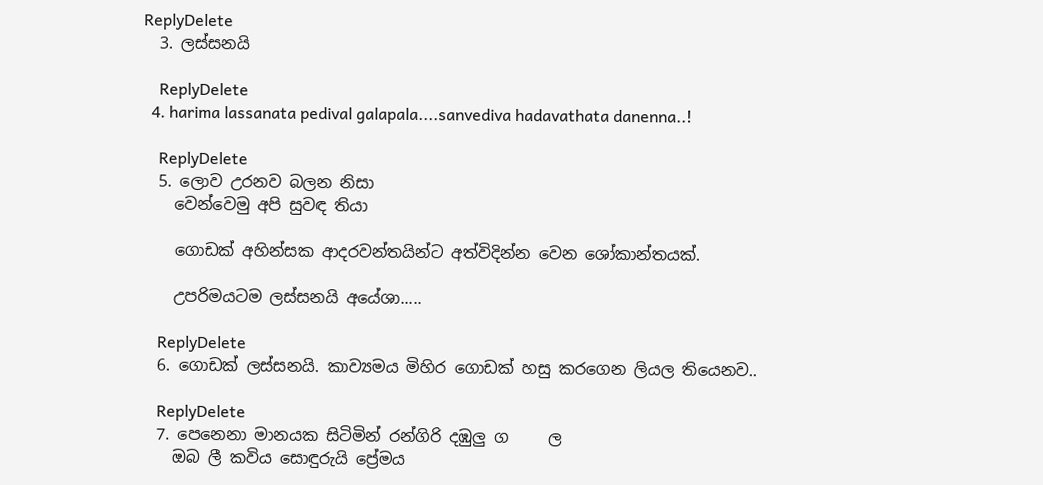ReplyDelete
  3. ලස්සනයි

    ReplyDelete
  4. harima lassanata pedival galapala....sanvediva hadavathata danenna..!

    ReplyDelete
  5. ලොව උරනව බලන නිසා
    වෙන්වෙමු අපි සුවඳ තියා

    ගොඩක් අහින්සක ආද‍රවන්තයින්ට අත්විදින්න වෙන ශෝකාන්තයක්.

    උප‍රිමයටම ලස්සනයි අයේශා.....

    ReplyDelete
  6. ගොඩක් ලස්සනයි. කාව්‍යමය මිහිර ගොඩක් හසු කරගෙන ලියල තියෙනව..

    ReplyDelete
  7. පෙනෙනා මානයක සිටිමින් රන්ගිරි දඹුලු ග     ල
    ඔබ ලී කවිය සොඳුරුයි ප්‍රේමය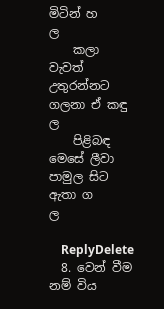මිටින් හ          ල
    කලා වැවත් උතුරන්නට ගලනා ඒ කඳු             ල
    පිළිබඳ මෙසේ ලීවා පාමුල සිට ඇතා ග           ල

    ReplyDelete
  8. වෙන් වීම නම් විය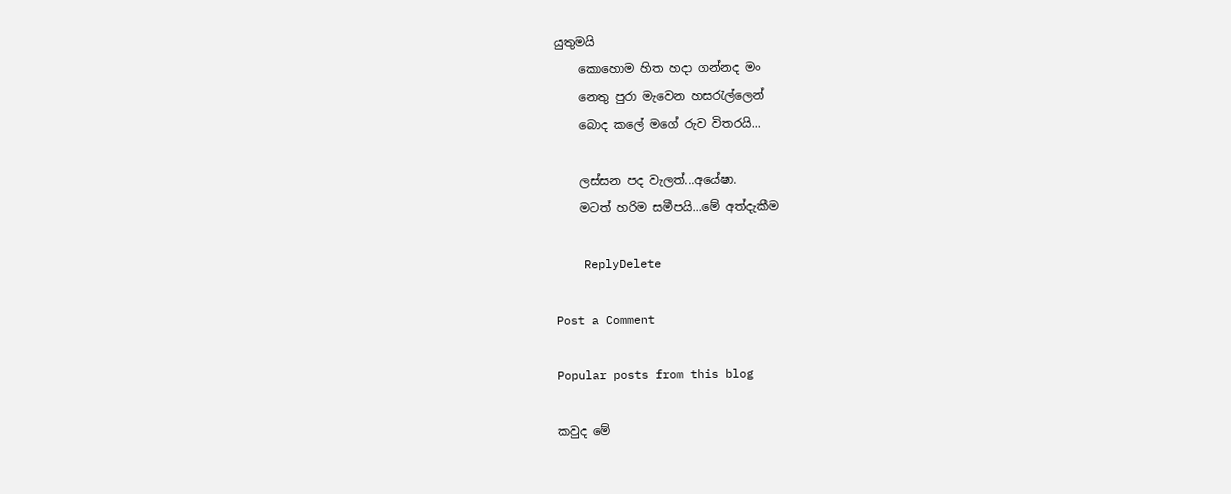යුතුමයි
    කොහොම හිත හදා ගන්නද මං
    නෙතු පුරා මැවෙන හසරැල්ලෙන්
    බොද කලේ මගේ රුව විතරයි...

    ලස්සන පද වැලත්...අයේෂා.
    මටත් හරිම සමීපයි...මේ අත්දැකීම

    ReplyDelete

Post a Comment

Popular posts from this blog

කවුද මේ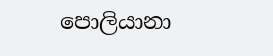පොලියානා